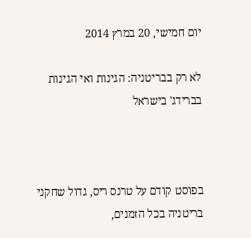יום חמישי, 20 במרץ 2014

לא רק בבריטניה: הגינות ואי הגינות בברידג' בישראל



בפוסט קודם על טרנס ריס, גדול שחקני בריטניה בכל הזמנים,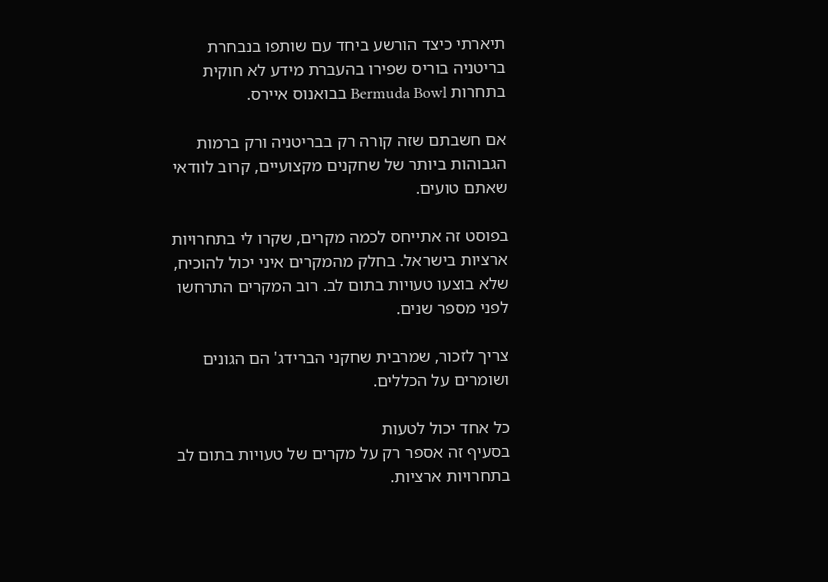תיארתי כיצד הורשע ביחד עם שותפו בנבחרת בריטניה בוריס שפירו בהעברת מידע לא חוקית בתחרות Bermuda Bowl בבואנוס איירס.

אם חשבתם שזה קורה רק בבריטניה ורק ברמות הגבוהות ביותר של שחקנים מקצועיים, קרוב לוודאי שאתם טועים.

בפוסט זה אתייחס לכמה מקרים, שקרו לי בתחרויות ארציות בישראל. בחלק מהמקרים איני יכול להוכיח, שלא בוצעו טעויות בתום לב. רוב המקרים התרחשו לפני מספר שנים.

צריך לזכור, שמרבית שחקני הברידג' הם הגונים ושומרים על הכללים.

כל אחד יכול לטעות
בסעיף זה אספר רק על מקרים של טעויות בתום לב בתחרויות ארציות.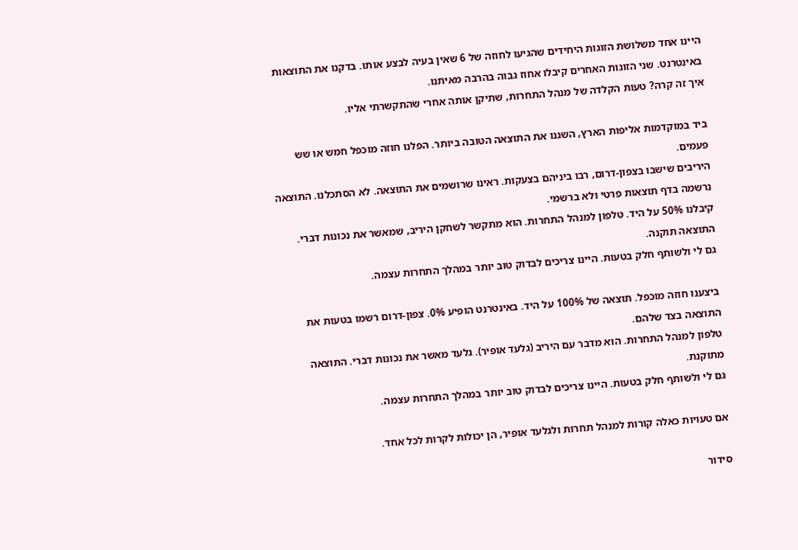היינו אחד משלושת הזוגות היחידים שהגיעו לחוזה של 6 שאין בעיה לבצע אותו. בדקנו את התוצאות באינטרנט. שני הזוגות האחרים קיבלו אחוז גבוה בהרבה מאיתנו.
איך זה קרה? טעות הקלדה של מנהל התחרות, שתיקן אותה אחרי שהתקשרתי אליו.

ביד במוקדמות אליפות הארץ, השגנו את התוצאה הטובה ביותר. הפלנו חוזה מוכפל חמש או שש פעמים.
היריבים שישבו בצפון-דרום, רבו ביניהם בצעקות. ראינו שרושמים את התוצאה. לא הסתכלנו. התוצאה נרשמה בדף תוצאות פרטי ולא ברשמי.
קיבלנו 50% על היד. טלפון למנהל התחרות. הוא מתקשר לשחקן היריב, שמאשר את נכונות דברי. התוצאה תוקנה.
גם לי ולשותף חלק בטעות. היינו צריכים לבדוק טוב יותר במהלך התחרות עצמה.

ביצענו חוזה מוכפל. תוצאה של 100% על היד. באינטרנט הופיע 0%. צפון-דרום רשמו בטעות את התוצאה בצד שלהם.
טלפון למנהל התחרות. הוא מדבר עם היריב (גלעד אופיר). גלעד מאשר את נכונות דברי. התוצאה מתוקנת.
גם לי ולשותף חלק בטעות. היינו צריכים לבדוק טוב יותר במהלך התחרות עצמה.

אם טעויות כאלה קורות למנהל תחרות ולגלעד אופיר, הן יכולות לקרות לכל אחד.

סידור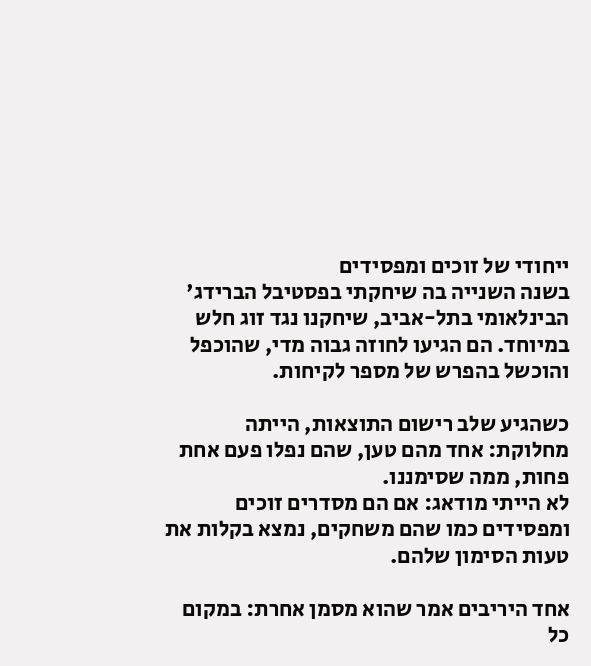ייחודי של זוכים ומפסידים
בשנה השנייה בה שיחקתי בפסטיבל הברידג' הבינלאומי בתל-אביב, שיחקנו נגד זוג חלש במיוחד. הם הגיעו לחוזה גבוה מדי, שהוכפל והוכשל בהפרש של מספר לקיחות.

כשהגיע שלב רישום התוצאות, הייתה מחלוקת: אחד מהם טען, שהם נפלו פעם אחת פחות, ממה שסימננו.
לא הייתי מודאג: אם הם מסדרים זוכים ומפסידים כמו שהם משחקים, נמצא בקלות את טעות הסימון שלהם.

אחד היריבים אמר שהוא מסמן אחרת: במקום כל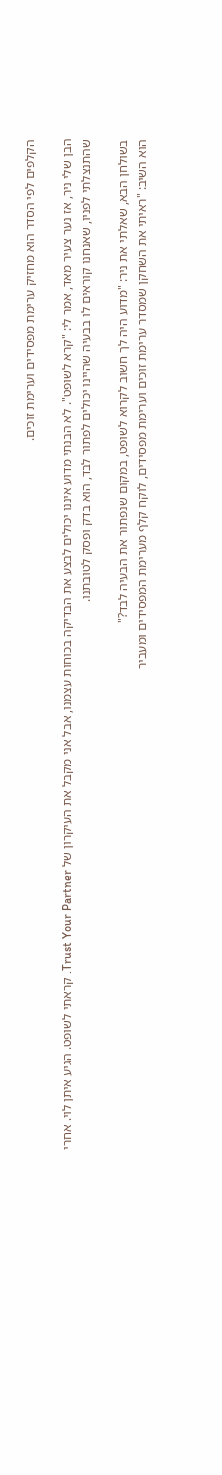הקלפים לפי הסדר הוא מחזיק ערימת מפסידים וערימת זוכים.

הבן שלי ניר, אז נער צעיר מאד, אמר לי: "קרא לשופט". לא הבנתי מדוע איננו יכולים לבצע את הבדיקה בכוחות עצמנו, אבל אני מקבל את העיקרון של Trust Your Partner. קראתי לשופט. הגיע איתן לוי. אחרי שהתנצלתי לפניו, שאנחנו קוראים לו בבעיה שהיינו יכולים לפתור לבד, הוא בדק ופסק לטובתנו.

בשולחן הבא, שאלתי את ניר: "מדוע היה לך חשוב לקרוא לשופט, במקום שנפתור את הבעיה לבד?"
הוא השיב: "ראיתי את השחקן שמסדר ערימת זוכים וערימת מפסידים, לוקח קלף מערימת המפסידים ומעביר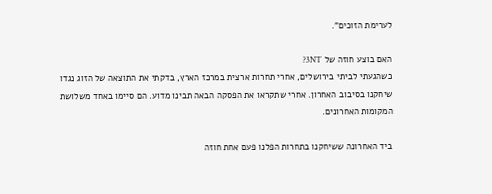לערימת הזוכים".

האם בוצע חוזה של 3NT?
כשהגעתי לביתי בירושלים, אחרי תחרות ארצית במרכז הארץ, בדקתי את התוצאה של הזוג נגדו שיחקנו בסיבוב האחרון. אחרי שתקראו את הפסקה הבאה תבינו מדוע. הם סיימו באחד משלושת המקומות האחרונים.

ביד האחרונה ששיחקנו בתחרות הפלנו פעם אחת חוזה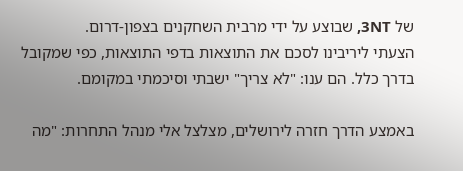של 3NT, שבוצע על ידי מרבית השחקנים בצפון-דרום.
הצעתי ליריבינו לסכם את התוצאות בדפי התוצאות, כפי שמקובל בדרך כלל. הם ענו: "לא צריך" ישבתי וסיכמתי במקומם.

באמצע הדרך חזרה לירושלים, מצלצל אלי מנהל התחרות: "מה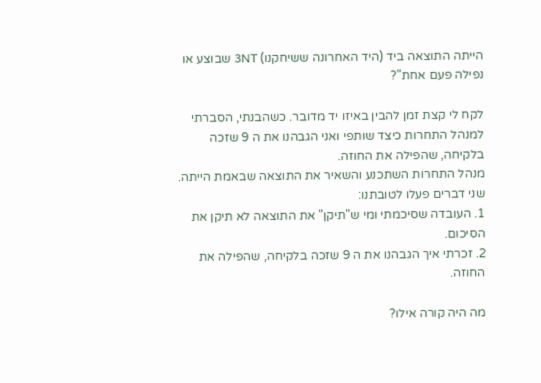הייתה התוצאה ביד (היד האחרונה ששיחקנו) 3NT שבוצע או נפילה פעם אחת"?

לקח לי קצת זמן להבין באיזו יד מדובר. כשהבנתי, הסברתי למנהל התחרות כיצד שותפי ואני הגבהנו את ה 9 שזכה בלקיחה, שהפילה את החוזה.
מנהל התחרות השתכנע והשאיר את התוצאה שבאמת הייתה.
שני דברים פעלו לטובתנו:
1. העובדה שסיכמתי ומי ש"תיקן" את התוצאה לא תיקן את הסיכום.
2. זכרתי איך הגבהנו את ה 9 שזכה בלקיחה, שהפילה את החוזה.

מה היה קורה אילו?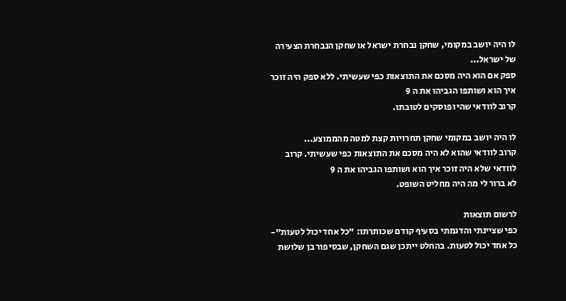לו היה יושב במקומי, שחקן נבחרת ישראל או שחקן הנבחרת הצעירה של ישראל...
ספק אם הוא היה מסכם את התוצאות כפי שעשיתי. ללא ספק היה זוכר איך הוא ושותפו הגביהו את ה 9
קרוב לוודאי שהיו פוסקים לטובתו.

לו היה יושב במקומי שחקן תחרויות קצת למטה מהממוצע...
קרוב לוודאי שהוא לא היה מסכם את התוצאות כפי שעשיתי. קרוב לוודאי שלא היה זוכר איך הוא ושותפו הגביהו את ה 9
לא ברור לי מה היה מחליט השופט.

לרשום תוצאות
כפי שציינתי והדגמתי בסעיף קודם שכותרתו: "כל אחד יכול לטעות"- כל אחד יכול לטעות. בהחלט ייתכן שגם השחקן, שבסיפור בן שלושת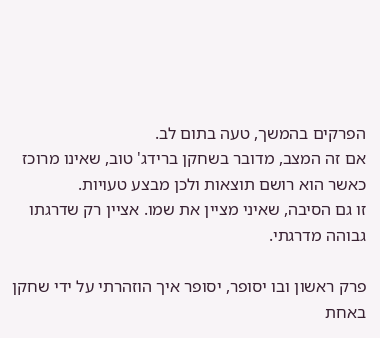הפרקים בהמשך, טעה בתום לב.
אם זה המצב, מדובר בשחקן ברידג' טוב, שאינו מרוכז כאשר הוא רושם תוצאות ולכן מבצע טעויות.
זו גם הסיבה, שאיני מציין את שמו. אציין רק שדרגתו גבוהה מדרגתי.

פרק ראשון ובו יסופר, יסופר איך הוזהרתי על ידי שחקן
באחת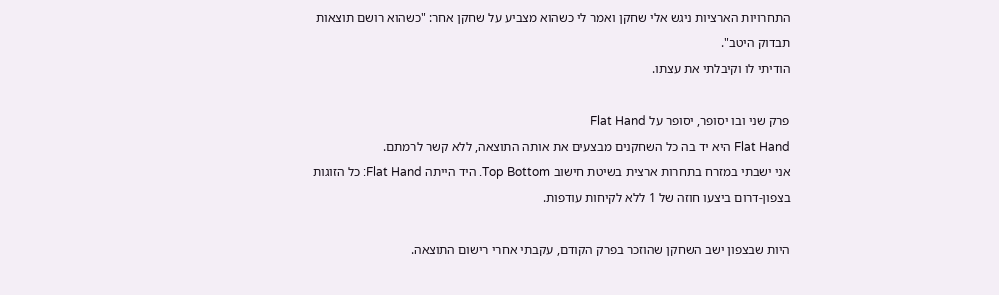התחרויות הארציות ניגש אלי שחקן ואמר לי כשהוא מצביע על שחקן אחר: "כשהוא רושם תוצאות תבדוק היטב".
הודיתי לו וקיבלתי את עצתו.

פרק שני ובו יסופר, יסופר על Flat Hand
Flat Hand היא יד בה כל השחקנים מבצעים את אותה התוצאה, ללא קשר לרמתם.
אני ישבתי במזרח בתחרות ארצית בשיטת חישוב Top Bottom. היד הייתה Flat Hand: כל הזוגות בצפון-דרום ביצעו חוזה של 1 ללא לקיחות עודפות.

היות שבצפון ישב השחקן שהוזכר בפרק הקודם, עקבתי אחרי רישום התוצאה.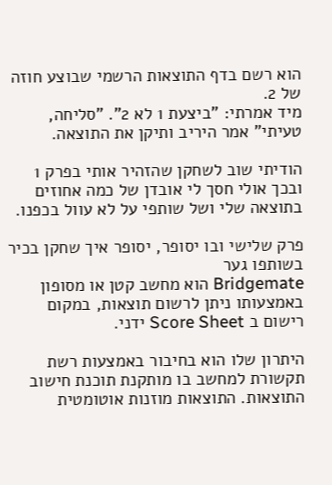הוא רשם בדף התוצאות הרשמי שבוצע חוזה של 2.
מיד אמרתי: "ביצעת 1 לא 2". "סליחה, טעיתי" אמר היריב ותיקן את התוצאה.

הודיתי שוב לשחקן שהזהיר אותי בפרק 1 ובכך אולי חסך לי אובדן של כמה אחוזים בתוצאה שלי ושל שותפי על לא עוול בכפנו.

פרק שלישי ובו יסופר, יסופר איך שחקן בכיר בשותפו גער
Bridgemate הוא מחשב קטן או מסופון באמצעותו ניתן לרשום תוצאות, במקום רישום ב Score Sheet ידני.

היתרון שלו הוא בחיבור באמצעות רשת תקשורת למחשב בו מותקנת תוכנת חישוב התוצאות. התוצאות מוזנות אוטומטית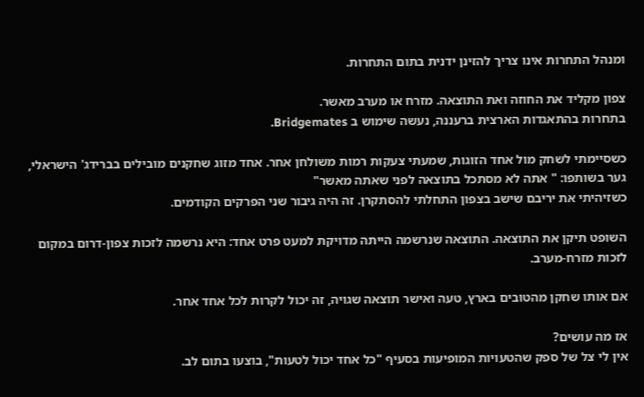ומנהל התחרות אינו צריך להזינן ידנית בתום התחרות.

צפון מקליד את החוזה ואת התוצאה. מזרח או מערב מאשר.
בתחרות בהתאגדות הארצית ברעננה, נעשה שימוש ב Bridgemates.

כשסיימתי לשחק מול אחד הזוגות, שמעתי צעקות רמות משולחן אחר. אחד מזוג שחקנים מובילים בברידג' הישראלי, גער בשותפו: " אתה לא מסתכל בתוצאה לפני שאתה מאשר"
כשזיהיתי את יריבם שישב בצפון התחלתי להסתקרן. זה היה גיבור שני הפרקים הקודמים.

השופט תיקן את התוצאה. התוצאה שנרשמה הייתה מדויקת למעט פרט אחד: היא נרשמה לזכות צפון-דרום במקום לזכות מזרח-מערב.

אם אותו שחקן מהטובים בארץ, טעה ואישר תוצאה שגויה, זה יכול לקרות לכל אחד אחר.

אז מה עושים?
אין לי צל של ספק שהטעויות המופיעות בסעיף "כל אחד יכול לטעות", בוצעו בתום לב.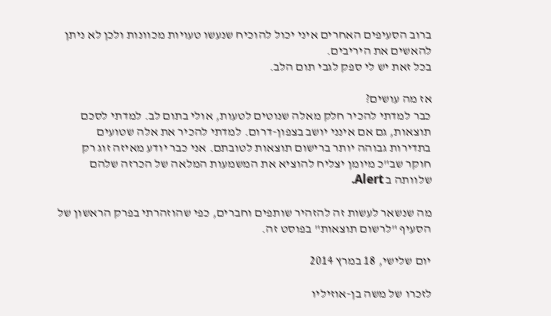ברוב הסעיפים האחרים איני יכול להוכיח שנעשו טעויות מכוונות ולכן לא ניתן להאשים את היריבים.
בכל זאת יש לי ספק לגבי תום הלב.

אז מה עושים?
כבר למדתי להכיר חלק מאלה שנוטים לטעות, אולי בתום לב. למדתי לסכם תוצאות, גם אם אינני יושב בצפון-דרום. למדתי להכיר את אלה שטועים בתדירות גבוהה יותר ברישום תוצאות לטובתם. אני כבר יודע מאיזה זוג רק חוקר שב"כ מיומן יצליח להוציא את המשמעות המלאה של הכרזה שלהם שלוותה ב Alert.

מה שנשאר לעשות זה להזהיר שותפים וחברים, כפי שהוזהרתי בפרק הראשון של הסעיף "לרשום תוצאות" בפוסט זה.

יום שלישי, 18 במרץ 2014

לזכרו של משה בן-אוזיליו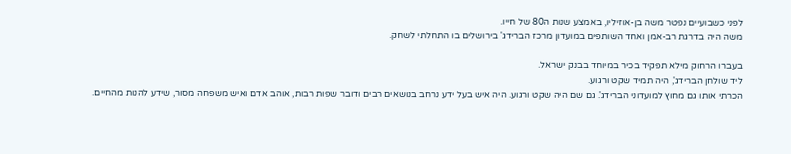לפני כשבועיים נפטר משה בן-אוזיליו, באמצע שנות ה80 של חייו.
משה היה בדרגת רב-אמן ואחד השותפים במועדון מרכז הברידג' בירושלים בו התחלתי לשחק.

בעברו הרחוק מילא תפקיד בכיר במיוחד בבנק ישראל.
ליד שולחן הברידג', היה תמיד שקט ורגוע.
הכרתי אותו גם מחוץ למועדוני הברידג'. גם שם היה שקט ורגוע. היה איש בעל ידע נרחב בנושאים רבים ודובר שפות רבות, אוהב אדם ואיש משפחה מסור, שידע להנות מהחיים.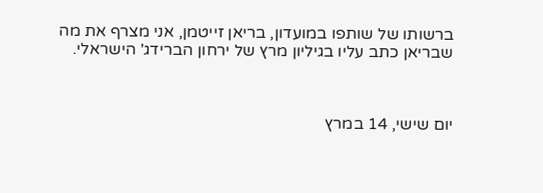ברשותו של שותפו במועדון, בריאן זייטמן, אני מצרף את מה שבריאן כתב עליו בגיליון מרץ של ירחון הברידג' הישראלי.



יום שישי, 14 במרץ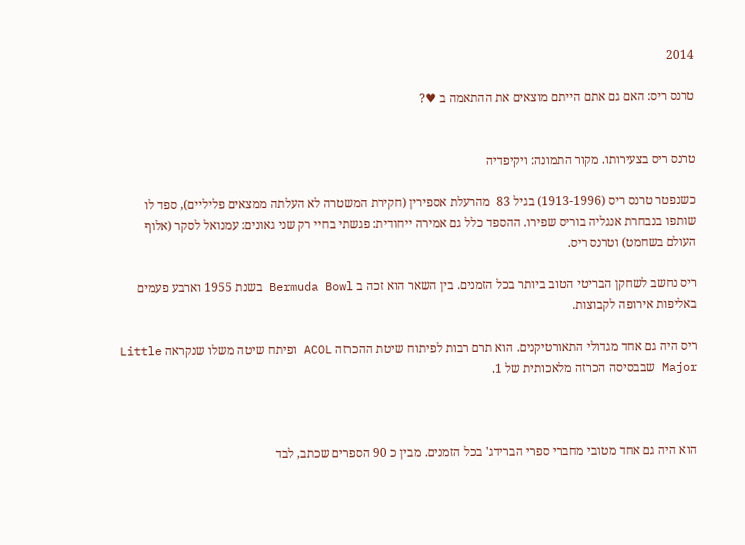2014

טרנס ריס: האם גם אתם הייתם מוצאים את ההתאמה ב ♥?


טרנס ריס בצעירותו. מקור התמונה: ויקיפדיה

כשנפטר טרנס ריס (1913-1996) בגיל 83  מהרעלת אספירין (חקירת המשטרה לא העלתה ממצאים פליליים), ספד לו שותפו בנבחרת אנגליה בוריס שפירו. ההספד כלל גם אמירה ייחודית: פגשתי בחיי רק שני גאונים: עמנואל לסקר (אלוף העולם בשחמט) וטרנס ריס.

ריס נחשב לשחקן הבריטי הטוב ביותר בכל הזמנים. בין השאר הוא זכה ב Bermuda Bowl בשנת 1955 וארבע פעמים באליפות אירופה לקבוצות.

ריס היה גם אחד מגדולי התאורטיקנים. הוא תרם רבות לפיתוח שיטת ההכרזה ACOL ופיתח שיטה משלו שנקראה Little Major שבבסיסה הכרזה מלאכותית של 1.



הוא היה גם אחד מטובי מחברי ספרי הברידג' בכל הזמנים. מבין כ 90 הספרים שכתב, לבד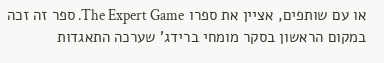או עם שותפים, אציין את ספרו The Expert Game. ספר זה זכה במקום הראשון בסקר מומחי ברידג' שערכה התאגדות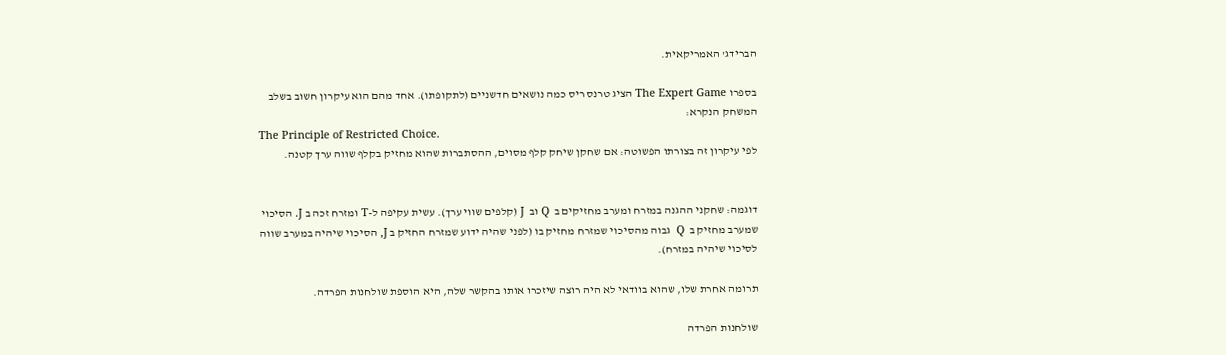הברידג' האמריקאית.

בספרו The Expert Game הציג טרנס ריס כמה נושאים חדשניים (לתקופתו). אחד מהם הוא עיקרון חשוב בשלב המשחק הנקרא:
The Principle of Restricted Choice.
לפי עיקרון זה בצורתו הפשוטה: אם שחקן שיחק קלף מסוים, ההסתברות שהוא מחזיק בקלף שווה ערך קטנה.


דוגמה: שחקני ההגנה במזרח ומערב מחזיקים ב  Q וב  J (קלפים שווי ערך). עשית עקיפה ל-T ומזרח זכה ב J. הסיכוי שמערב מחזיק ב  Q  גבוה מהסיכוי שמזרח מחזיק בו (לפני שהיה ידוע שמזרח החזיק ב J, הסיכוי שיהיה במערב שווה לסיכוי שיהיה במזרח).

תרומה אחרת שלו, שהוא בוודאי לא היה רוצה שיזכרו אותו בהקשר שלה, היא הוספת שולחנות הפרדה.

שולחנות הפרדה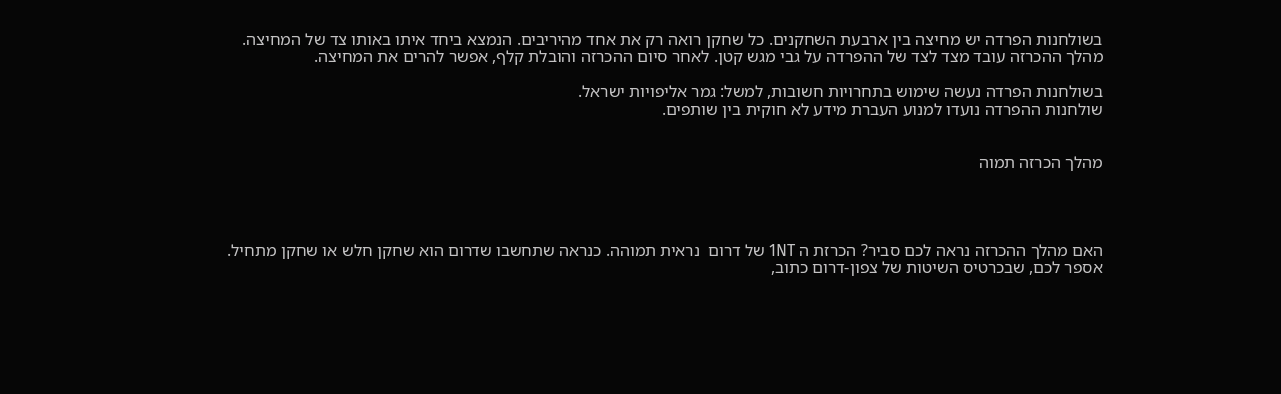בשולחנות הפרדה יש מחיצה בין ארבעת השחקנים. כל שחקן רואה רק את אחד מהיריבים. הנמצא ביחד איתו באותו צד של המחיצה. מהלך ההכרזה עובד מצד לצד של ההפרדה על גבי מגש קטן. לאחר סיום ההכרזה והובלת קלף, אפשר להרים את המחיצה.

בשולחנות הפרדה נעשה שימוש בתחרויות חשובות, למשל: גמר אליפויות ישראל.
שולחנות ההפרדה נועדו למנוע העברת מידע לא חוקית בין שותפים.


מהלך הכרזה תמוה




האם מהלך ההכרזה נראה לכם סביר? הכרזת ה 1NT של דרום  נראית תמוהה. כנראה שתחשבו שדרום הוא שחקן חלש או שחקן מתחיל.
אספר לכם, שבכרטיס השיטות של צפון-דרום כתוב,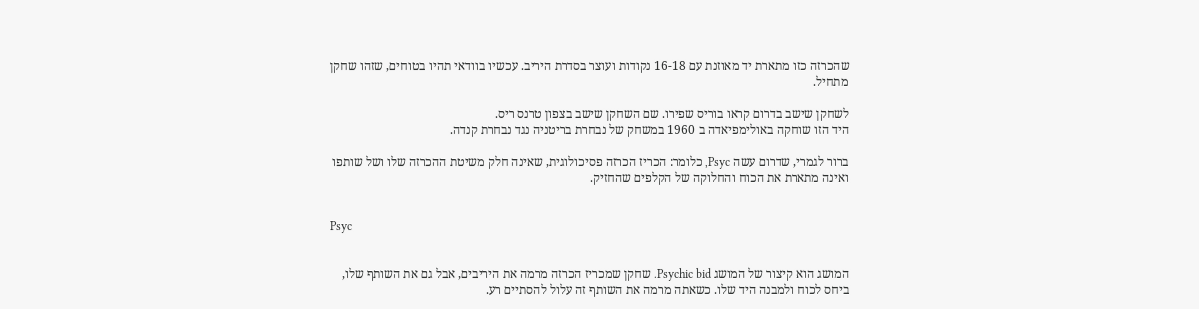שהכרזה כזו מתארת יד מאוזנת עם 16-18 נקודות ועוצר בסדרת היריב. עכשיו בוודאי תהיו בטוחים, שזהו שחקן מתחיל.

לשחקן שישב בדרום קראו בוריס שפירו. שם השחקן שישב בצפון טרנס ריס.
היד הזו שוחקה באולימפיאדה ב 1960 במשחק של נבחרת בריטניה נגד נבחרת קנדה.

ברור לגמרי, שדרום עשה Psyc, כלומר: הכריז הכרזה פסיכולוגית, שאינה חלק משיטת ההכרזה שלו ושל שותפו ואינה מתארת את הכוח והחלוקה של הקלפים שהחזיק.


Psyc


המושג הוא קיצור של המושג Psychic bid. שחקן שמכריז הכרזה מרמה את היריבים, אבל גם את השותף שלו, ביחס לכוח ולמבנה היד שלו. כשאתה מרמה את השותף זה עלול להסתיים רע.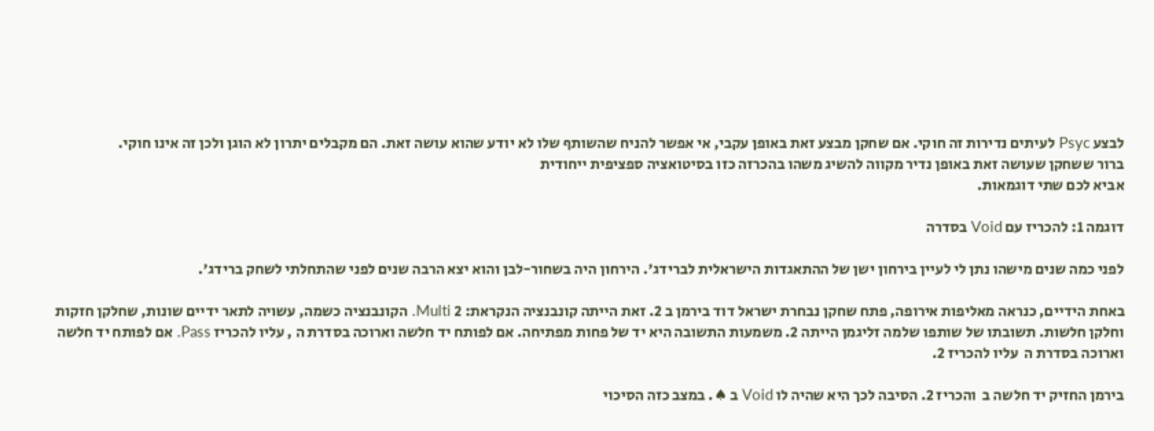לבצע Psyc לעיתים נדירות זה חוקי. אם שחקן מבצע זאת באופן עקבי, אי אפשר להניח שהשותף שלו לא יודע שהוא עושה זאת. הם מקבלים יתרון לא הוגן ולכן זה אינו חוקי.
ברור ששחקן שעושה זאת באופן נדיר מקווה להשיג משהו בהכרזה כזו בסיטואציה ספציפית ייחודית
אביא לכם שתי דוגמאות.

דוגמה 1: להכריז עם Void בסדרה

לפני כמה שנים מישהו נתן לי לעיין בירחון ישן של ההתאגדות הישראלית לברידג'. הירחון היה בשחור-לבן והוא יצא הרבה שנים לפני שהתחלתי לשחק ברידג'.

באחת הידיים, כנראה מאליפות אירופה, פתח שחקן נבחרת ישראל דוד בירמן ב 2. זאת הייתה קונבנציה הנקראת: 2 Multi. הקונבנציה כשמה, עשויה לתאר ידיים שונות, שחלקן חזקות וחלקן חלשות. תשובתו של שותפו שלמה זליגמן הייתה 2. משמעות התשובה היא יד של פחות מפתיחה. אם לפותח יד חלשה וארוכה בסדרת ה , עליו להכריז Pass. אם לפותח יד חלשה וארוכה בסדרת ה  עליו להכריז 2.

בירמן החזיק יד חלשה ב  והכריז 2. הסיבה לכך היא שהיה לו Void ב ♠. במצב כזה הסיכוי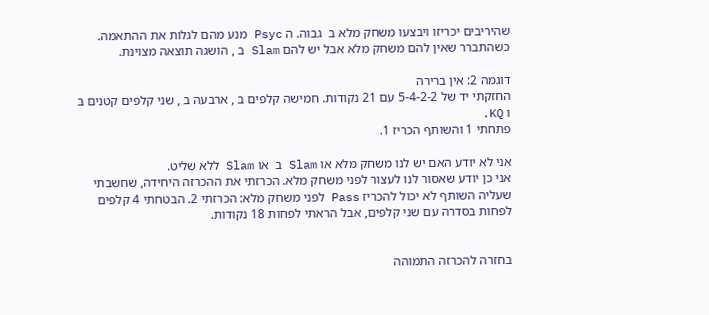שהיריבים יכריזו ויבצעו משחק מלא ב  גבוה. ה Psyc מנע מהם לגלות את ההתאמה.
כשהתברר שאין להם משחק מלא אבל יש להם Slam ב , הושגה תוצאה מצוינת.

דוגמה 2: אין ברירה
החזקתי יד של 5-4-2-2 עם 21 נקודות. חמישה קלפים ב , ארבעה ב , שני קלפים קטנים ב  ו KQ.
פתחתי 1 והשותף הכריז 1.

אני לא יודע האם יש לנו משחק מלא או Slam ב  או Slam ללא שליט.
אני כן יודע שאסור לנו לעצור לפני משחק מלא. הכרזתי את ההכרזה היחידה, שחשבתי שעליה השותף לא יכול להכריז Pass לפני משחק מלא: הכרזתי 2. הבטחתי 4 קלפים לפחות בסדרה עם שני קלפים, אבל הראתי לפחות 18 נקודות.


בחזרה להכרזה התמוהה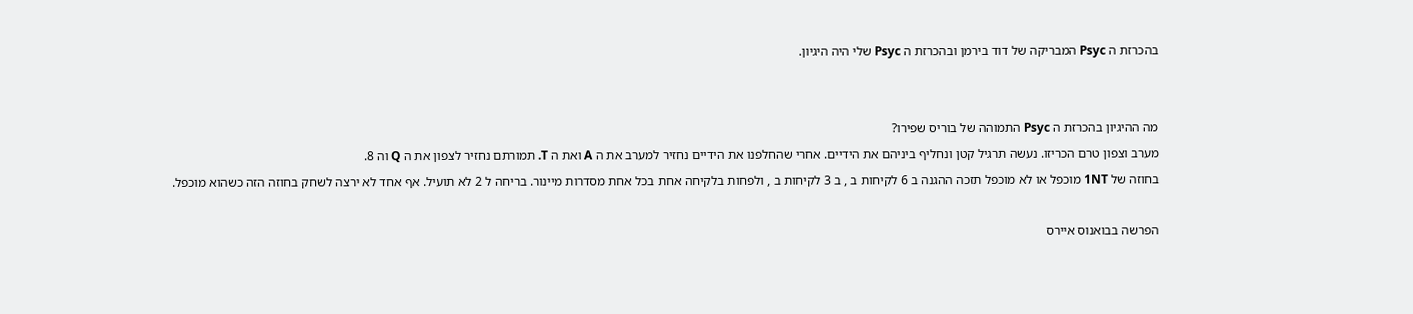בהכרזת ה Psyc המבריקה של דוד בירמן ובהכרזת ה Psyc שלי היה היגיון.


מה ההיגיון בהכרזת ה Psyc התמוהה של בוריס שפירו?
מערב וצפון טרם הכריזו. נעשה תרגיל קטן ונחליף ביניהם את הידיים. אחרי שהחלפנו את הידיים נחזיר למערב את ה A ואת ה T. תמורתם נחזיר לצפון את ה Q וה 8.
בחוזה של 1NT מוכפל או לא מוכפל תזכה ההגנה ב 6 לקיחות ב , ב 3 לקיחות ב , ולפחות בלקיחה אחת בכל אחת מסדרות מיינור. בריחה ל 2 לא תועיל. אף אחד לא ירצה לשחק בחוזה הזה כשהוא מוכפל.

הפרשה בבואנוס איירס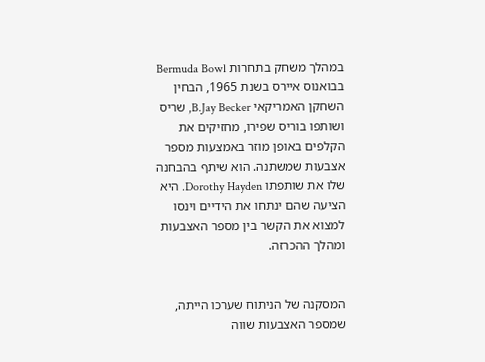במהלך משחק בתחרות Bermuda Bowl בבואנוס איירס בשנת 1965, הבחין השחקן האמריקאי B.Jay Becker, שריס ושותפו בוריס שפירו, מחזיקים את הקלפים באופן מוזר באמצעות מספר אצבעות שמשתנה. הוא שיתף בהבחנה שלו את שותפתו Dorothy Hayden. היא הציעה שהם ינתחו את הידיים וינסו למצוא את הקשר בין מספר האצבעות ומהלך ההכרזה.


המסקנה של הניתוח שערכו הייתה, שמספר האצבעות שווה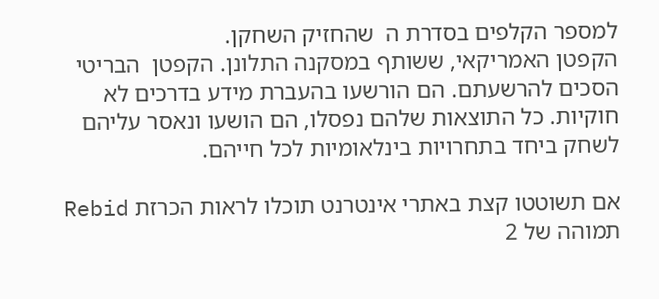למספר הקלפים בסדרת ה  שהחזיק השחקן.
הקפטן האמריקאי, ששותף במסקנה התלונן. הקפטן  הבריטי הסכים להרשעתם. הם הורשעו בהעברת מידע בדרכים לא חוקיות. כל התוצאות שלהם נפסלו, הם הושעו ונאסר עליהם לשחק ביחד בתחרויות בינלאומיות לכל חייהם.

אם תשוטטו קצת באתרי אינטרנט תוכלו לראות הכרזת Rebid תמוהה של 2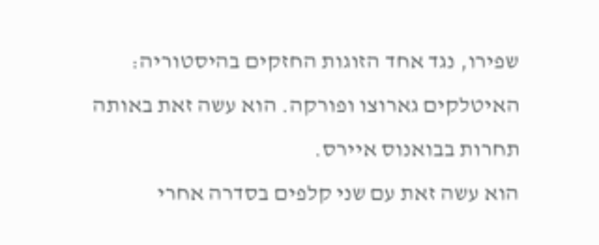שפירו, נגד אחד הזוגות החזקים בהיסטוריה: האיטלקים גארוצו ופורקה. הוא עשה זאת באותה תחרות בבואנוס איירס.
הוא עשה זאת עם שני קלפים בסדרה אחרי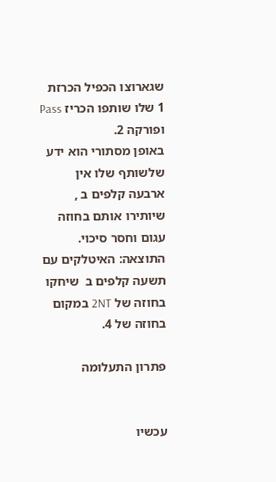שגארוצו הכפיל הכרזת 1 שלו שותפו הכריז Pass ופורקה 2.
באופן מסתורי הוא ידע שלשותף שלו אין ארבעה קלפים ב , שיותירו אותם בחוזה עגום וחסר סיכוי.
התוצאה: האיטלקים עם תשעה קלפים ב  שיחקו בחוזה של 2NT במקום בחוזה של 4.

פתרון התעלומה


עכשיו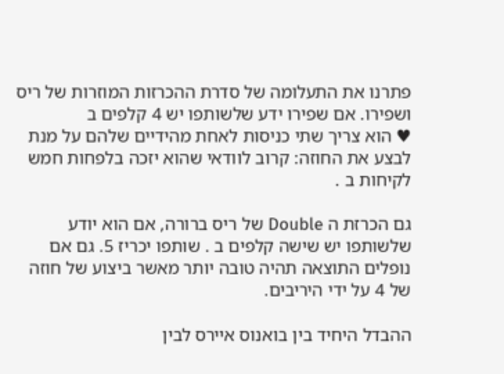פתרנו את התעלומה של סדרת ההכרזות המוזרות של ריס ושפירו. אם שפירו ידע שלשותפו יש 4 קלפים ב
♥ הוא צריך שתי כניסות לאחת מהידיים שלהם על מנת לבצע את החוזה: קרוב לוודאי שהוא יזכה בלפחות חמש לקיחות ב .

גם הכרזת ה Double של ריס ברורה, אם הוא יודע שלשותפו יש שישה קלפים ב . שותפו יכריז 5. גם אם נופלים התוצאה תהיה טובה יותר מאשר ביצוע של חוזה של 4 על ידי היריבים.

ההבדל היחיד בין בואנוס איירס לבין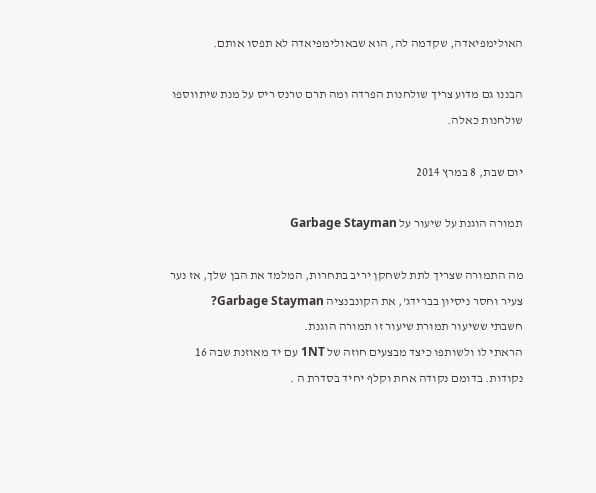האולימפיאדה, שקדמה לה, הוא שבאולימפיאדה לא תפסו אותם.

הבננו גם מדוע צריך שולחנות הפרדה ומה תרם טרנס ריס על מנת שיתווספו שולחנות כאלה.

יום שבת, 8 במרץ 2014

תמורה הוגנת על שיעור על Garbage Stayman

מה התמורה שצריך לתת לשחקן יריב בתחרות, המלמד את הבן שלך, אז נער צעיר וחסר ניסיון בברידג', את הקונבנציה Garbage Stayman?
חשבתי ששיעור תמורת שיעור זו תמורה הוגנת.
הראתי לו ולשותפו כיצד מבצעים חוזה של 1NT עם יד מאוזנת שבה 16 נקודות. בדומם נקודה אחת וקלף יחיד בסדרת ה .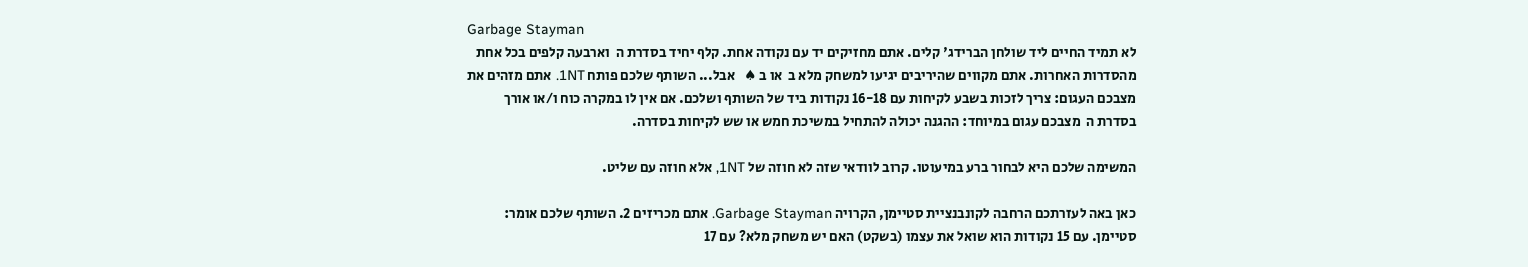Garbage Stayman
לא תמיד החיים ליד שולחן הברידג' קלים. אתם מחזיקים יד עם נקודה אחת. קלף יחיד בסדרת ה  וארבעה קלפים בכל אחת מהסדרות האחרות. אתם מקווים שהיריבים יגיעו למשחק מלא ב  או ב ♠   אבל... השותף שלכם פותח 1NT. אתם מזהים את מצבכם העגום: צריך לזכות בשבע לקיחות עם 16-18 נקודות ביד של השותף ושלכם. אם אין לו במקרה כוח ו/או אורך בסדרת ה  מצבכם עגום במיוחד: ההגנה יכולה להתחיל במשיכת חמש או שש לקיחות בסדרה.

המשימה שלכם היא לבחור ברע במיעוטו. קרוב לוודאי שזה לא חוזה של 1NT, אלא חוזה עם שליט.

כאן באה לעזרתכם הרחבה לקונבנציית סטיימן, הקרויה Garbage Stayman. אתם מכריזים 2. השותף שלכם אומר: סטיימן. עם 15 נקודות הוא שואל את עצמו (בשקט) האם יש משחק מלא? עם 17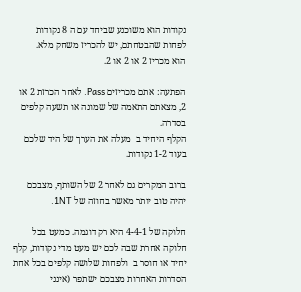נקודות הוא משוכנע שביחד עם ה 8 נקודות לפחות שהבטחתם, יש להכריז משחק מלא.
הוא מכריז 2 או 2 או 2.

הפתעה: אתם מכריזים Pass. לאחר הכרזת 2 או 2, מצאתם התאמה של שמונה או תשעה קלפים בסדרה.
הקלף היחיד ב  מעלה את הערך של היד שלכם בעוד 1-2 נקודות.

ברוב המקרים גם לאחר 2 של השותף, מצבכם יהיה טוב יותר מאשר בחוזה של 1NT.

חלוקה של 4-4-1 היא רק דוגמה. כמעט בכל חלוקה אחרת שבה לכם יש מעט מדי נקודות, קלף יחיד או חוסר ב  ולפחות שלושה קלפים בכל אחת הסדרות האחרות מצבכם ישתפר (אינני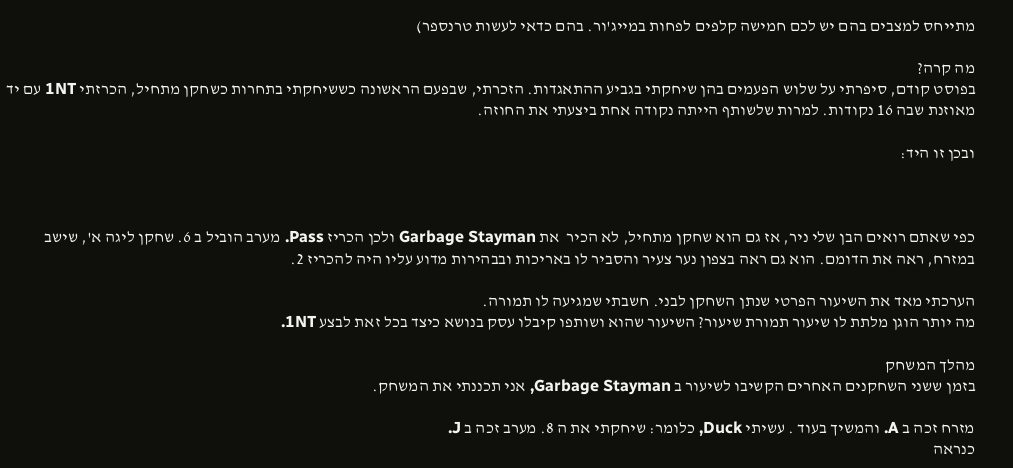מתייחס למצבים בהם יש לכם חמישה קלפים לפחות במייג'ור. בהם כדאי לעשות טרנספר)

מה קרה?
בפוסט קודם, סיפרתי על שלוש הפעמים בהן שיחקתי בגביע ההתאגדות. הזכרתי, שבפעם הראשונה כששיחקתי בתחרות כשחקן מתחיל, הכרזתי 1NT עם יד מאוזנת שבה 16 נקודות. למרות שלשותף הייתה נקודה אחת ביצעתי את החוזה.

ובכן זו היד:



כפי שאתם רואים הבן שלי ניר, אז גם הוא שחקן מתחיל, לא הכיר  את Garbage Stayman ולכן הכריז Pass. מערב הוביל ב 6. שחקן ליגה א', שישב במזרח, ראה את הדומם. הוא גם ראה בצפון נער צעיר והסביר לו באריכות ובבהירות מדוע עליו היה להכריז 2.

הערכתי מאד את השיעור הפרטי שנתן השחקן לבני. חשבתי שמגיעה לו תמורה.
מה יותר הוגן מלתת לו שיעור תמורת שיעור? השיעור שהוא ושותפו קיבלו עסק בנושא כיצד בכל זאת לבצע 1NT.

מהלך המשחק
בזמן ששני השחקנים האחרים הקשיבו לשיעור ב Garbage Stayman, אני תכננתי את המשחק.

מזרח זכה ב A. והמשיך בעוד . עשיתי Duck, כלומר: שיחקתי את ה 8. מערב זכה ב J.
כנראה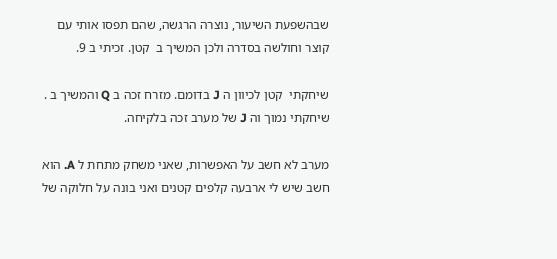שבהשפעת השיעור, נוצרה הרגשה, שהם תפסו אותי עם קוצר וחולשה בסדרה ולכן המשיך ב  קטן. זכיתי ב 9.

שיחקתי  קטן לכיוון ה J בדומם. מזרח זכה ב Q והמשיך ב . שיחקתי נמוך וה J של מערב זכה בלקיחה.

מערב לא חשב על האפשרות, שאני משחק מתחת ל A. הוא חשב שיש לי ארבעה קלפים קטנים ואני בונה על חלוקה של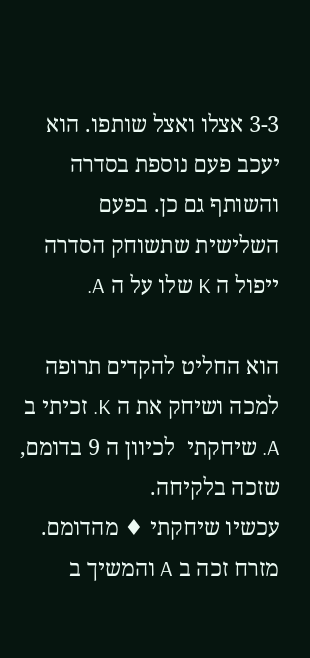3-3 אצלו ואצל שותפו. הוא יעכב פעם נוספת בסדרה והשותף גם כן. בפעם השלישית שתשוחק הסדרה ייפול ה K שלו על ה A.

הוא החליט להקדים תרופה למכה ושיחק את ה K. זכיתי ב A. שיחקתי  לכיוון ה 9 בדומם, שזכה בלקיחה.
עכשיו שיחקתי ♦ מהדומם. מזרח זכה ב A והמשיך ב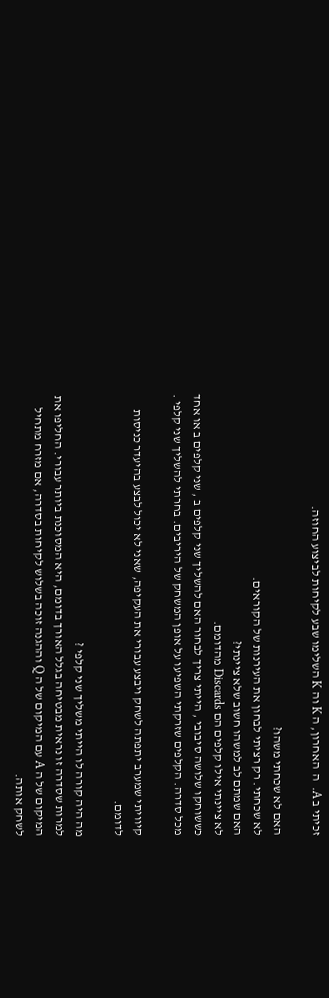זכיתי ב A.  ה  האחרון, ה K וה K השלימו שבע לקיחות לביצוע החוזה.

האם לא שכחתי משהו?
לא שכחתי. רק רציתי לבחון את העירנות של הקוראים.
האם שמתם לב למשהו חשוב שלא ציינתי?
לא ציינתי אילו קלפים הם Discards מהדומם.
כששוחקו שלושה סיבובי , הייתי צריך לבחור האם להשליך שני קלפים ב , שני קלפים ב או אחד מכל סדרה. הקלפים שזרקתי השפיעו על אופן המשחק של היריבים. בחרתי להשליך שני קלפי .

קיוויתי שמערב יתפתה לשחק ויבצע עבורי את העקיפה, שאני לא יכול לבצע בהיעדר כניסות לדומם.

מה היה קורה לו הייתי משליך שני קלפי ?
למרות שסדרה זו נראית מבטיחה בגלל האורך בדומם, היא המסוכנת ביותר עבורי. החליפו את המיקום של ה A עם המיקום של ה Q וההגנה זוכה בשלוש לקיחות בסדרה, אם מזרח מתחיל לשחק אותה.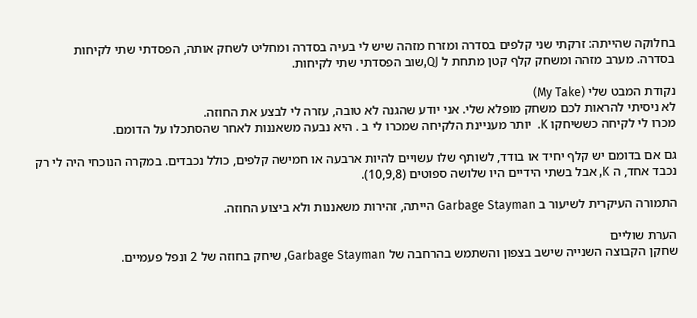בחלוקה שהייתה: זרקתי שני קלפים בסדרה ומזרח מזהה שיש לי בעיה בסדרה ומחליט לשחק אותה, הפסדתי שתי לקיחות בסדרה. מערב מזהה ומשחק קלף קטן מתחת ל QJ,שוב הפסדתי שתי לקיחות.

נקודת המבט שלי (My Take)
לא ניסיתי להראות לכם משחק מופלא שלי. אני יודע שהגנה לא טובה, עזרה לי לבצע את החוזה.
מכרו לי לקיחה כששיחקו K.  יותר מעניינת הלקיחה שמכרו לי ב . היא נבעה משאננות לאחר שהסתכלו על הדומם.

גם אם בדומם יש קלף יחיד או בודד, לשותף שלו עשויים להיות ארבעה או חמישה קלפים, כולל נכבדים. במקרה הנוכחי היה לי רק נכבד אחד, ה K, אבל בשתי הידיים היו שלושה ספוטים (10,9,8).

התמורה העיקרית לשיעור ב Garbage Stayman הייתה, זהירות משאננות ולא ביצוע החוזה.

הערת שוליים
שחקן הקבוצה השנייה שישב בצפון והשתמש בהרחבה של Garbage Stayman, שיחק בחוזה של 2 ונפל פעמיים.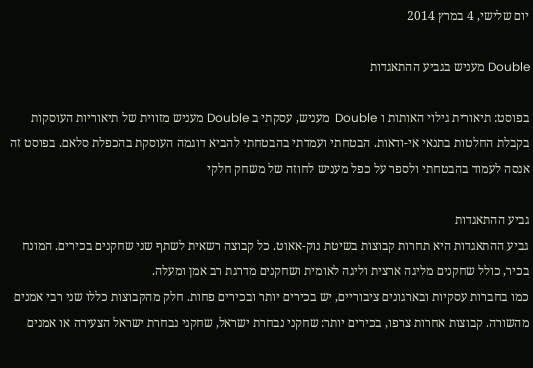יום שלישי, 4 במרץ 2014

Double מעניש בגביע ההתאגדות

בפוסט: תיאורית גילוי האותות ו Double  מעניש, עסקתי ב Double מעניש מזווית של תיאוריות העוסקות בקבלת החלטות בתנאי אי-ודאות. הבטחתי ועמדתי בהבטחתי להביא דוגמה העוסקת בהכפלת סלאם. בפוסט זה אנסה לעמוד בהבטחתי ולספר על כפל מעניש לחוזה של משחק חלקי

גביע ההתאגדות
גביע ההתאגדות היא תחרות קבוצות בשיטת נוק-אאוט. כל קבוצה רשאית לשתף שני שחקנים בכירים. המונח בכיר, כולל שחקנים מליגה ארצית וליגה לאומית ושחקנים מדרגת רב אמן ומעלה.
כמו בחברות עסקיות ובארגונים ציבוריים, יש בכירים יותר ובכירים פחות. חלק מהקבוצות כללו שני רבי אמנים מהשורה. קבוצות אחרות צרפו, בכירים יותר: שחקני נבחרת ישראל, שחקני נבחרת ישראל הצעירה או אמנים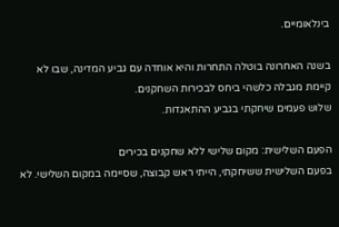בינלאומיים.

בשנה האחרונה בוטלה התחרות והיא אוחדה עם גביע המדינה, שבו לא קיימת מגבלה כלשהי ביחס לבכירות השחקנים.
שלוש פעמים שיחקתי בגביע ההתאגדות.

הפעם השלישית: מקום שלישי ללא שחקנים בכירים
בפעם השלישית ששיחקתי, הייתי ראש קבוצה, שסיימה במקום השלישי. לא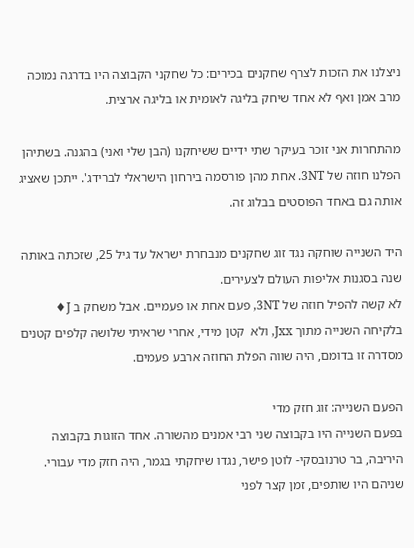ניצלנו את הזכות לצרף שחקנים בכירים: כל שחקני הקבוצה היו בדרגה נמוכה מרב אמן ואף לא אחד שיחק בליגה לאומית או בליגה ארצית.

מהתחרות אני זוכר בעיקר שתי ידיים ששיחקנו (הבן שלי ואני) בהגנה. בשתיהן הפלנו חוזה של 3NT. אחת מהן פורסמה בירחון הישראלי לברידג'. ייתכן שאציג אותה גם באחד הפוסטים בבלוג זה.

היד השנייה שוחקה נגד זוג שחקנים מנבחרת ישראל עד גיל 25, שזכתה באותה שנה בסגנות אליפות העולם לצעירים.
לא קשה להפיל חוזה של 3NT, פעם אחת או פעמיים. אבל משחק ב J♦ בלקיחה השנייה מתוך Jxx, ולא  קטן מידי, אחרי שראיתי שלושה קלפים קטנים מסדרה זו בדומם, היה שווה הפלת החוזה ארבע פעמים.

הפעם השנייה: זוג חזק מדי
בפעם השנייה היו בקבוצה שני רבי אמנים מהשורה. אחד הזוגות בקבוצה היריבה, בר טרנובסקי- לוטן פישר, נגדו שיחקתי בגמר, היה חזק מדי עבורי.
שניהם היו שותפים, זמן קצר לפני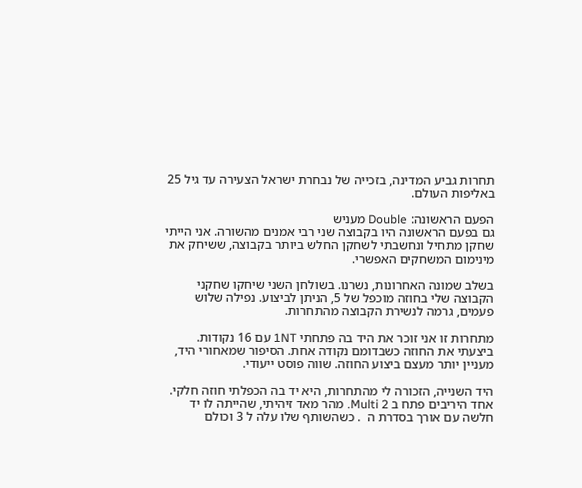תחרות גביע המדינה, בזכייה של נבחרת ישראל הצעירה עד גיל 25 באליפות העולם.

הפעם הראשונה: Double מעניש
גם בפעם הראשונה היו בקבוצה שני רבי אמנים מהשורה. אני הייתי שחקן מתחיל ונחשבתי לשחקן החלש ביותר בקבוצה, ששיחק את מינימום המשחקים האפשרי.

בשלב שמונה האחרונות, נשרנו. בשולחן השני שיחקו שחקני הקבוצה שלי בחוזה מוכפל של 5, הניתן לביצוע. נפילה שלוש פעמים, גרמה לנשירת הקבוצה מהתחרות.

מתחרות זו אני זוכר את היד בה פתחתי 1NT עם 16 נקודות. ביצעתי את החוזה כשבדומם נקודה אחת. הסיפור שמאחורי היד, מעניין יותר מעצם ביצוע החוזה. שווה פוסט ייעודי.

היד השנייה, הזכורה לי מהתחרות, היא יד בה הכפלתי חוזה חלקי.
אחד היריבים פתח ב Multi 2. מהר מאד זיהיתי, שהייתה לו יד חלשה עם אורך בסדרת ה  . כשהשותף שלו עלה ל 3 וכולם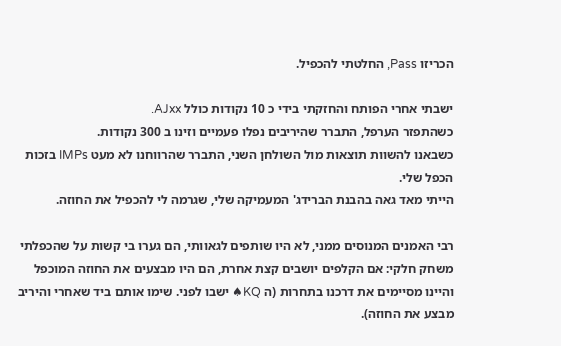הכריזו Pass, החלטתי להכפיל.

ישבתי אחרי הפותח והחזקתי בידי כ 10 נקודות כולל AJxx.
כשהתפזר הערפל, התברר שהיריבים נפלו פעמיים וזינו ב 300 נקודות.
כשבאנו להשוות תוצאות מול השולחן השני, התברר שהרווחנו לא מעט IMPs בזכות הכפל שלי.
הייתי מאד גאה בהבנת הברידג' המעמיקה שלי, שגרמה לי להכפיל את החוזה.

רבי האמנים המנוסים ממני, לא היו שותפים לגאוותי, הם גערו בי קשות על שהכפלתי משחק חלקי: אם הקלפים יושבים קצת אחרת, הם היו מבצעים את החוזה המוכפל והיינו מסיימים את דרכנו בתחרות (ה KQ♠ ישבו לפני. שימו אותם ביד שאחרי והיריב מבצע את החוזה).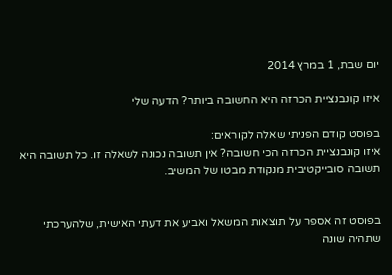יום שבת, 1 במרץ 2014

איזו קונבנציית הכרזה היא החשובה ביותר? הדעה שלי

בפוסט קודם הפניתי שאלה לקוראים:
איזו קונבנציית הכרזה הכי חשובה? אין תשובה נכונה לשאלה זו. כל תשובה היא תשובה סובייקטיבית מנקודת מבטו של המשיב.


בפוסט זה אספר על תוצאות המשאל ואביע את דעתי האישית, שלהערכתי שתהיה שונה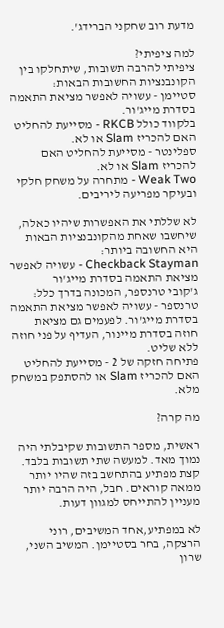מדעת רוב שחקני הברידג'.

למה ציפיתי?
ציפיתי להרבה תשובות, שיתחלקו בין הקונבנציות החשובות הבאות:
סטיימן - עשויה לאפשר מציאת התאמה בסדרת מייג'ור.
בלקווד כולל RKCB - מסייעת להחליט האם להכריז Slam או לא.
ספלינטר - מסייעת להחליט האם להכריז Slam או לא.
Weak Two - מתחרה על משחק חלקי ובעיקר מפריעה ליריבים.

לא שללתי את האפשרות שיהיו כאלה, שיחשבו שאחת מהקונבנציות הבאות היא החשובה ביותר:
Checkback Stayman - עשויה לאפשר מציאת התאמה בסדרת מייג'ור
ג'קובי טרנספר, המכונה בדרך כלל: טרנספר - עשויה לאפשר מציאת התאמה בסדרת מייג'ור. לפעמים גם מציאת חוזה בסדרת מיינור, העדיף על פני חוזה ללא שליט.
פתיחה חזקה של 2 - מסייעת להחליט האם להכריז Slam או להסתפק במשחק מלא.

מה קרה?

ראשית, מספר התשובות שקיבלתי היה נמוך מאד. למעשה שתי תשובות בלבד. קצת מפתיע בהתחשב בזה שהיו יותר ממאה קוראים. חבל, היה הרבה יותר מעניין להתייחס למגוון דעות.

לא במפתיע,אחד המשיבים, רוני הרצקה, בחר בסטיימן. המשיב השני, שרון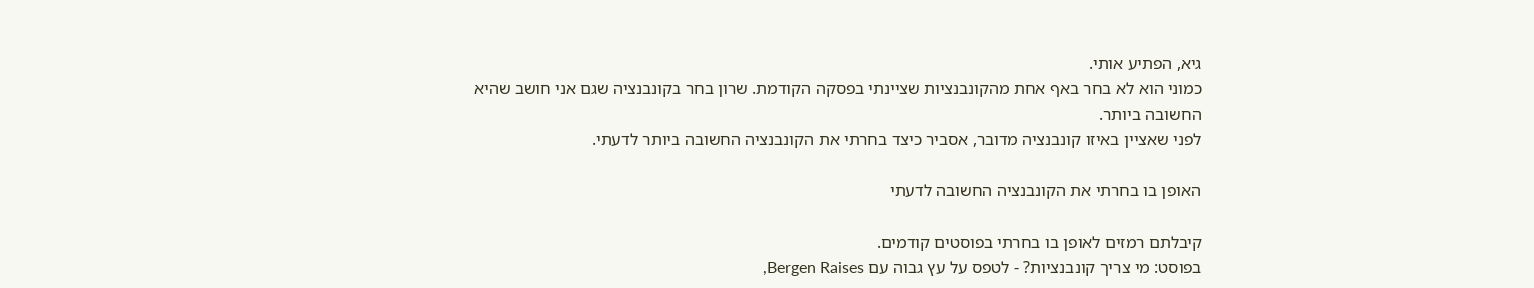גיא, הפתיע אותי.
כמוני הוא לא בחר באף אחת מהקונבנציות שציינתי בפסקה הקודמת. שרון בחר בקונבנציה שגם אני חושב שהיא החשובה ביותר.
לפני שאציין באיזו קונבנציה מדובר, אסביר כיצד בחרתי את הקונבנציה החשובה ביותר לדעתי.

האופן בו בחרתי את הקונבנציה החשובה לדעתי

קיבלתם רמזים לאופן בו בחרתי בפוסטים קודמים.
בפוסט: מי צריך קונבנציות? - לטפס על עץ גבוה עם Bergen Raises,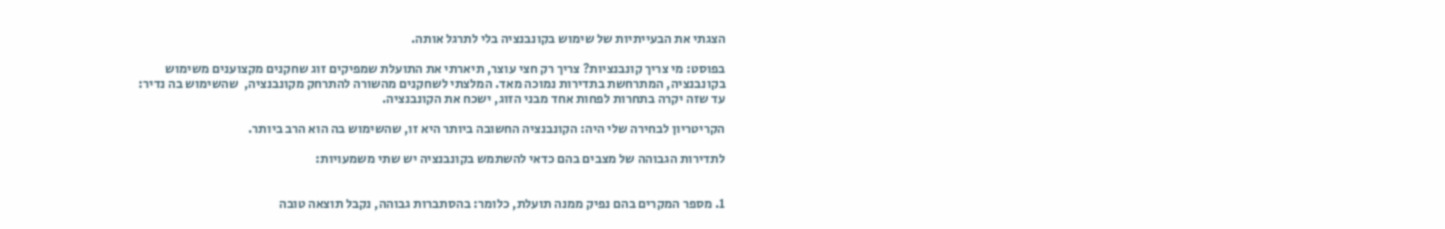הצגתי את הבעייתיות של שימוש בקונבנציה בלי לתרגל אותה.

בפוסט: מי צריך קונבנציות? צריך רק חצי עוצר, תיארתי את התועלת שמפיקים זוג שחקנים מקצוענים משימוש בקונבנציה, המתרחשת בתדירות נמוכה מאד. המלצתי לשחקנים מהשורה להתרחק מקונבנציה,  שהשימוש בה נדיר: עד שזה יקרה בתחרות לפחות אחד מבני הזוג, ישכח את הקונבנציה.

הקריטריון לבחירה שלי היה: הקונבנציה החשובה ביותר היא זו, שהשימוש בה הוא הרב ביותר.

לתדירות הגבוהה של מצבים בהם כדאי להשתמש בקונבנציה יש שתי משמעויות:


1. מספר המקרים בהם נפיק ממנה תועלת, כלומר: בהסתברות גבוהה, נקבל תוצאה טובה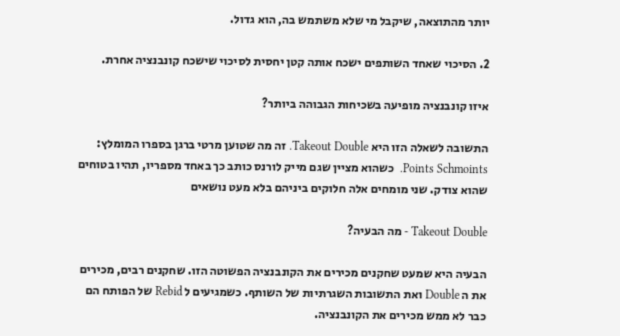יותר מהתוצאה, שיקבל מי שלא משתמש בה, הוא גדול.

2. הסיכוי שאחד השותפים ישכח אותה קטן יחסית לסיכוי שישכח קונבנציה אחרת.

איזו קונבנציה מופיעה בשכיחות הגבוהה ביותר?

התשובה לשאלה הזו היא Takeout Double. זה מה שטוען מרטי ברגן בספרו המומלץ: Points Schmoints.  כשהוא מציין שגם מייק לורנס כותב כך באחד מספריו, תהיו בטוחים שהוא צודק. שני מומחים אלה חלוקים ביניהם בלא מעט נושאים

Takeout Double - מה הבעיה?

הבעיה היא שמעט שחקנים מכירים את הקונבנציה הפשוטה הזו. שחקנים רבים, מכירים את ה Double ואת התשובות השגרתיות של השותף. כשמגיעים ל Rebid של הפותח הם כבר לא ממש מכירים את הקונבנציה.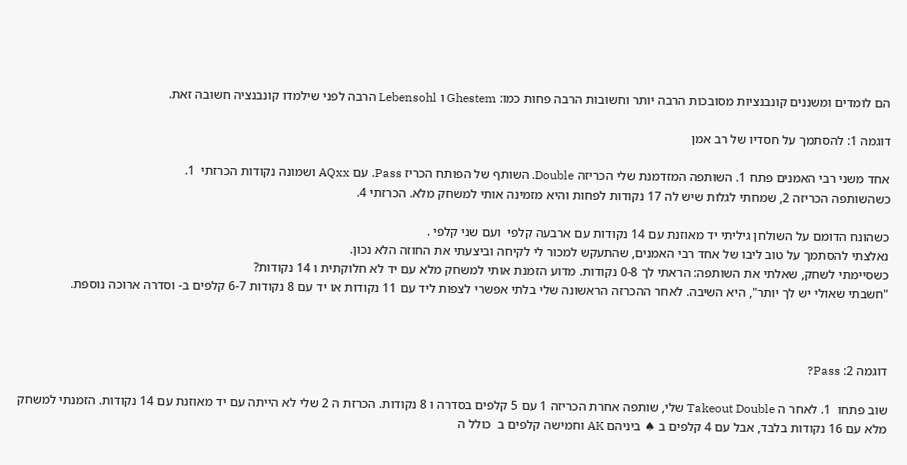הם לומדים ומשננים קונבנציות מסובכות הרבה יותר וחשובות הרבה פחות כמו: Ghestem ו Lebensohl הרבה לפני שילמדו קונבנציה חשובה זאת.

דוגמה 1: להסתמך על חסדיו של רב אמן

אחד משני רבי האמנים פתח 1. השותפה המזדמנת שלי הכריזה Double. השותף של הפותח הכריז Pass. עם AQxx ושמונה נקודות הכרזתי  1.
כשהשותפה הכריזה 2, שמחתי לגלות שיש לה 17 נקודות לפחות והיא מזמינה אותי למשחק מלא. הכרזתי 4.

כשהונח הדומם על השולחן גיליתי יד מאוזנת עם 14 נקודות עם ארבעה קלפי  ועם שני קלפי .
נאלצתי להסתמך על טוב ליבו של אחד רבי האמנים, שהתעקש למכור לי לקיחה וביצעתי את החוזה הלא נכון.
כשסיימתי לשחק, שאלתי את השותפה: הראתי לך 0-8 נקודות. מדוע הזמנת אותי למשחק מלא עם יד לא חלוקתית ו 14 נקודות?
"חשבתי שאולי יש לך יותר", היא השיבה. לאחר ההכרזה הראשונה שלי בלתי אפשרי לצפות ליד עם 11 נקודות או יד עם 8 נקודות 6-7 קלפים ב- וסדרה ארוכה נוספת.



דוגמה 2: Pass?

שוב פתחו  1. לאחר ה Takeout Double שלי, שותפה אחרת הכריזה 1 עם 5 קלפים בסדרה ו 8 נקודות. הכרזת ה 2 שלי לא הייתה עם יד מאוזנת עם 14 נקודות. הזמנתי למשחק מלא עם 16 נקודות בלבד, אבל עם 4 קלפים ב ♠ ביניהם AK וחמישה קלפים ב  כולל ה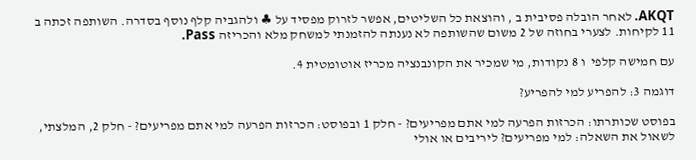AKQT. לאחר הובלה פסיבית ב , והוצאת כל השליטים, אפשר לזרוק מפסיד על ♣ ולהגביה קלף נוסף בסדרה. השותפה זכתה ב 11 לקיחות. לצערי בחוזה של 2 משום שהשותפה לא נענתה להזמנתי למשחק מלא והכריזה Pass.

עם חמישה קלפי  ו 8 נקודות, מי שמכיר את הקונבנציה מכריז אוטומטית 4.

דוגמה 3: להפריע למי להפריע?

בפוסט שכותרתו: הכרזות הפרעה למי אתם מפריעים? - חלק 1 ובפוסט: הכרזות הפרעה למי אתם מפריעים? - חלק 2, המלצתי,  לשאול את השאלה: למי מפריעים? ליריבים או אולי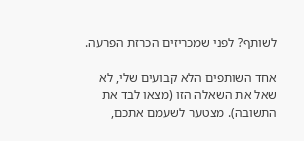לשותף? לפני שמכריזים הכרזת הפרעה.

אחד השותפים הלא קבועים שלי, לא שאל את השאלה הזו (מצאו לבד את התשובה). מצטער לשעמם אתכם,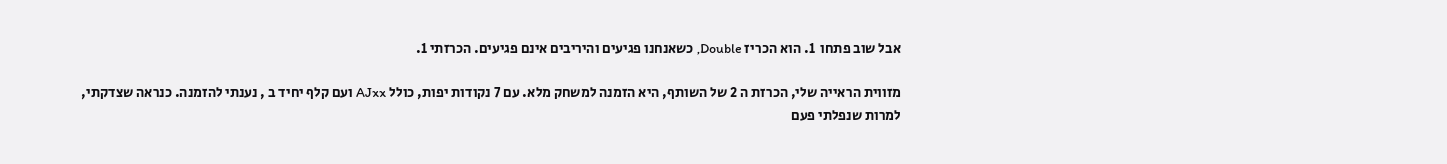אבל שוב פתחו  1. הוא הכריז Double, כשאנחנו פגיעים והיריבים אינם פגיעים. הכרזתי 1.

מזווית הראייה שלי, הכרזת ה 2 של השותף, היא הזמנה למשחק מלא. עם 7 נקודות יפות, כולל AJxx ועם קלף יחיד ב , נענתי להזמנה. כנראה שצדקתי, למרות שנפלתי פעם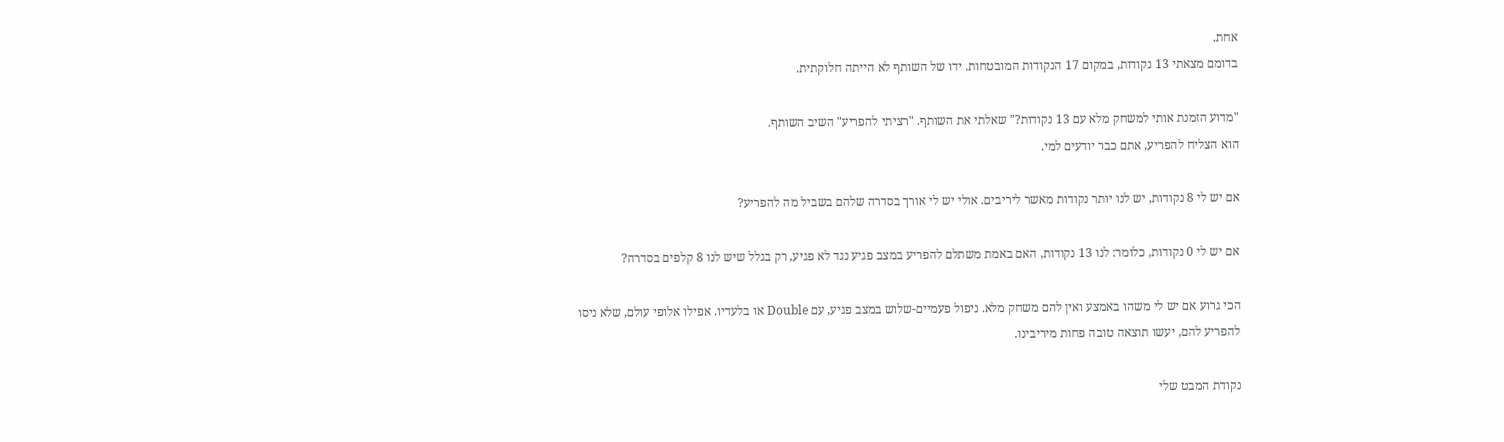אחת.
בדומם מצאתי 13 נקודות, במקום 17 הנקודות המובטחות. ידו של השותף לא הייתה חלוקתית.

"מדוע הזמנת אותי למשחק מלא עם 13 נקודות?" שאלתי את השותף. "רציתי להפריע" השיב השותף.
הוא הצליח להפריע, אתם כבר יודעים למי.

אם יש לי 8 נקודות, יש לנו יותר נקודות מאשר ליריבים. אולי יש לי אורך בסדרה שלהם בשביל מה להפריע?

אם יש לי 0 נקודות, כלומר: לנו 13 נקודות, האם באמת משתלם להפריע במצב פגיע נגד לא פגיע, רק בגלל שיש לנו 8 קלפים בסדרה?

הכי גרוע אם יש לי משהו באמצע ואין להם משחק מלא. ניפול פעמיים-שלוש במצב פגיע, עם Double או בלעדיו. אפילו אלופי עולם, שלא ניסו להפריע להם, יעשו תוצאה טובה פחות מיריבינו.

נקודת המבט שלי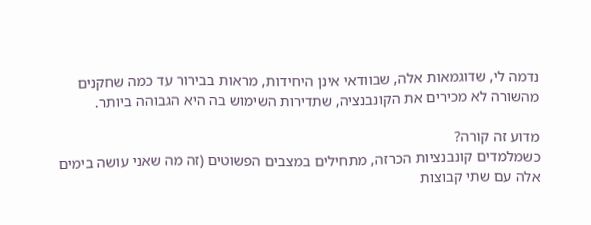נדמה לי, שדוגמאות אלה, שבוודאי אינן היחידות, מראות בבירור עד כמה שחקנים מהשורה לא מכירים את הקונבנציה, שתדירות השימוש בה היא הגבוהה ביותר.

מדוע זה קורה?
כשמלמדים קונבנציות הכרזה, מתחילים במצבים הפשוטים (זה מה שאני עושה בימים אלה עם שתי קבוצות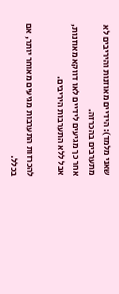שאני מלמד): הידיים מאוזנות והיריבים לא מתערבים בהכרזה.
אחר כך מגיעים לידיים לאו דווקא מאוזנות, אבל ללא התערבות היריבים.

להכרזות התערבות מגיעים מאוחר יותר, אם בכלל.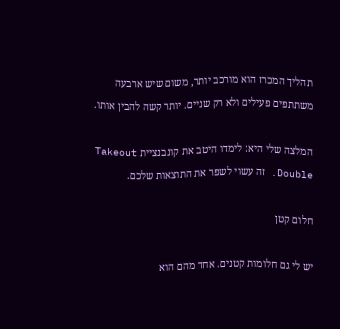תהליך המכרז הוא מורכב יותר, משום שיש ארבעה משתתפים פעילים ולא רק שניים. יותר קשה להבין אותו.

המלצה שלי היא: לימדו היטב את קונבנציית Takeout Double. זה עשוי לשפר את התוצאות שלכם.

חלום קטן

יש לי גם חלומות קטנים. אחד מהם הוא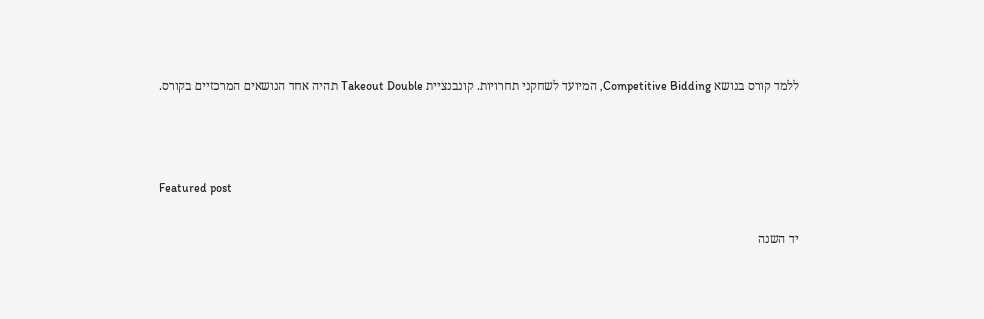ללמד קורס בנושא Competitive Bidding, המיועד לשחקני תחרויות. קונבנציית Takeout Double תהיה אחד הנושאים המרכזיים בקורס.



Featured post

יד השנה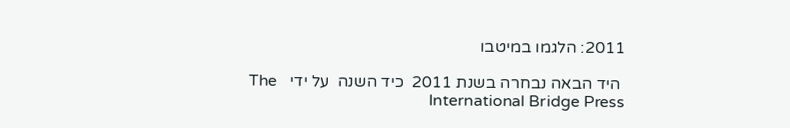2011: הלגמו במיטבו

 היד הבאה נבחרה בשנת 2011  כיד השנה  על ידי   The  International Bridge Press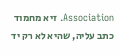Association. זיא מחמוד כתב עליה, שהיא לא רק יד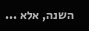השנה, אלא ...